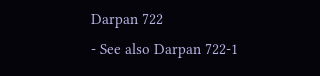Darpan 722
- See also Darpan 722-1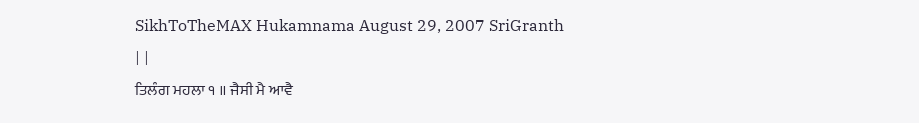SikhToTheMAX Hukamnama August 29, 2007 SriGranth
| |
ਤਿਲੰਗ ਮਹਲਾ ੧ ॥ ਜੈਸੀ ਮੈ ਆਵੈ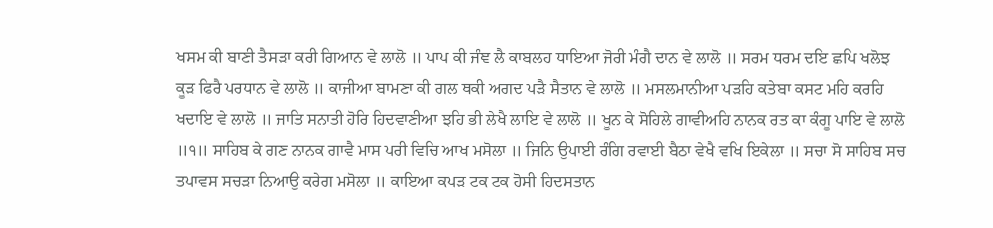ਖਸਮ ਕੀ ਬਾਣੀ ਤੈਸੜਾ ਕਰੀ ਗਿਆਨ ਵੇ ਲਾਲੋ ॥ ਪਾਪ ਕੀ ਜੰਞ ਲੈ ਕਾਬਲਹ ਧਾਇਆ ਜੋਰੀ ਮੰਗੈ ਦਾਨ ਵੇ ਲਾਲੋ ॥ ਸਰਮ ਧਰਮ ਦਇ ਛਪਿ ਖਲੋਝ ਕੂੜ ਫਿਰੈ ਪਰਧਾਨ ਵੇ ਲਾਲੋ ॥ ਕਾਜੀਆ ਬਾਮਣਾ ਕੀ ਗਲ ਥਕੀ ਅਗਦ ਪੜੈ ਸੈਤਾਨ ਵੇ ਲਾਲੋ ॥ ਮਸਲਮਾਨੀਆ ਪੜਹਿ ਕਤੇਬਾ ਕਸਟ ਮਹਿ ਕਰਹਿ ਖਦਾਇ ਵੇ ਲਾਲੋ ॥ ਜਾਤਿ ਸਨਾਤੀ ਹੋਰਿ ਹਿਦਵਾਣੀਆ ਝਹਿ ਭੀ ਲੇਖੈ ਲਾਇ ਵੇ ਲਾਲੋ ॥ ਖੂਨ ਕੇ ਸੋਹਿਲੇ ਗਾਵੀਅਹਿ ਨਾਨਕ ਰਤ ਕਾ ਕੰਗੂ ਪਾਇ ਵੇ ਲਾਲੋ ॥੧॥ ਸਾਹਿਬ ਕੇ ਗਣ ਨਾਨਕ ਗਾਵੈ ਮਾਸ ਪਰੀ ਵਿਚਿ ਆਖ ਮਸੋਲਾ ॥ ਜਿਨਿ ਉਪਾਈ ਰੰਗਿ ਰਵਾਈ ਬੈਠਾ ਵੇਖੈ ਵਖਿ ਇਕੇਲਾ ॥ ਸਚਾ ਸੋ ਸਾਹਿਬ ਸਚ ਤਪਾਵਸ ਸਚੜਾ ਨਿਆਉ ਕਰੇਗ ਮਸੋਲਾ ॥ ਕਾਇਆ ਕਪੜ ਟਕ ਟਕ ਹੋਸੀ ਹਿਦਸਤਾਨ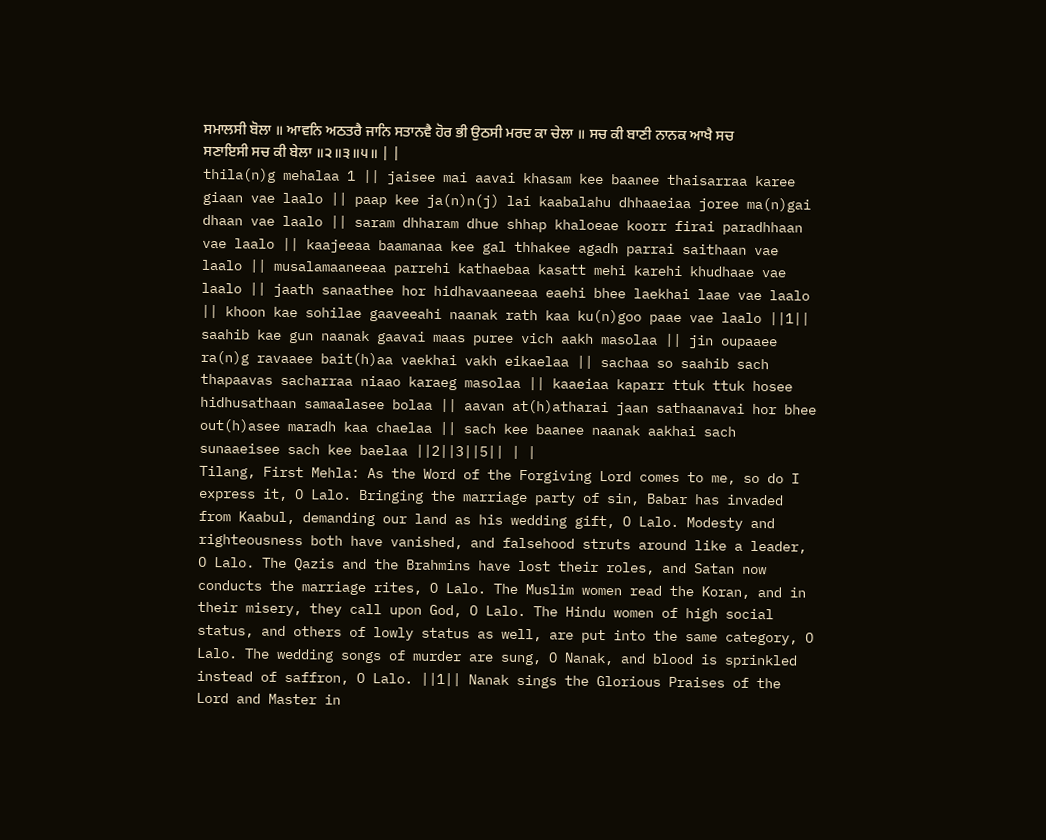ਸਮਾਲਸੀ ਬੋਲਾ ॥ ਆਵਨਿ ਅਠਤਰੈ ਜਾਨਿ ਸਤਾਨਵੈ ਹੋਰ ਭੀ ਉਠਸੀ ਮਰਦ ਕਾ ਚੇਲਾ ॥ ਸਚ ਕੀ ਬਾਣੀ ਨਾਨਕ ਆਖੈ ਸਚ ਸਣਾਇਸੀ ਸਚ ਕੀ ਬੇਲਾ ॥੨॥੩॥੫॥ | |
thila(n)g mehalaa 1 || jaisee mai aavai khasam kee baanee thaisarraa karee giaan vae laalo || paap kee ja(n)n(j) lai kaabalahu dhhaaeiaa joree ma(n)gai dhaan vae laalo || saram dhharam dhue shhap khaloeae koorr firai paradhhaan vae laalo || kaajeeaa baamanaa kee gal thhakee agadh parrai saithaan vae laalo || musalamaaneeaa parrehi kathaebaa kasatt mehi karehi khudhaae vae laalo || jaath sanaathee hor hidhavaaneeaa eaehi bhee laekhai laae vae laalo || khoon kae sohilae gaaveeahi naanak rath kaa ku(n)goo paae vae laalo ||1|| saahib kae gun naanak gaavai maas puree vich aakh masolaa || jin oupaaee ra(n)g ravaaee bait(h)aa vaekhai vakh eikaelaa || sachaa so saahib sach thapaavas sacharraa niaao karaeg masolaa || kaaeiaa kaparr ttuk ttuk hosee hidhusathaan samaalasee bolaa || aavan at(h)atharai jaan sathaanavai hor bhee out(h)asee maradh kaa chaelaa || sach kee baanee naanak aakhai sach sunaaeisee sach kee baelaa ||2||3||5|| | |
Tilang, First Mehla: As the Word of the Forgiving Lord comes to me, so do I express it, O Lalo. Bringing the marriage party of sin, Babar has invaded from Kaabul, demanding our land as his wedding gift, O Lalo. Modesty and righteousness both have vanished, and falsehood struts around like a leader, O Lalo. The Qazis and the Brahmins have lost their roles, and Satan now conducts the marriage rites, O Lalo. The Muslim women read the Koran, and in their misery, they call upon God, O Lalo. The Hindu women of high social status, and others of lowly status as well, are put into the same category, O Lalo. The wedding songs of murder are sung, O Nanak, and blood is sprinkled instead of saffron, O Lalo. ||1|| Nanak sings the Glorious Praises of the Lord and Master in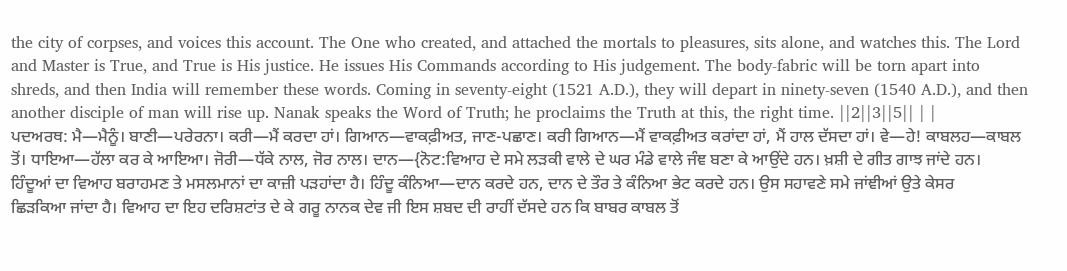the city of corpses, and voices this account. The One who created, and attached the mortals to pleasures, sits alone, and watches this. The Lord and Master is True, and True is His justice. He issues His Commands according to His judgement. The body-fabric will be torn apart into shreds, and then India will remember these words. Coming in seventy-eight (1521 A.D.), they will depart in ninety-seven (1540 A.D.), and then another disciple of man will rise up. Nanak speaks the Word of Truth; he proclaims the Truth at this, the right time. ||2||3||5|| | |
ਪਦਅਰਥ: ਮੈ—ਮੈਨੂੰ। ਬਾਣੀ—ਪਰੇਰਨਾ। ਕਰੀ—ਮੈਂ ਕਰਦਾ ਹਾਂ। ਗਿਆਨ—ਵਾਕਫ਼ੀਅਤ, ਜਾਣ-ਪਛਾਣ। ਕਰੀ ਗਿਆਨ—ਮੈਂ ਵਾਕਫ਼ੀਅਤ ਕਰਾਂਦਾ ਹਾਂ, ਮੈਂ ਹਾਲ ਦੱਸਦਾ ਹਾਂ। ਵੇ—ਹੇ! ਕਾਬਲਹ—ਕਾਬਲ ਤੋਂ। ਧਾਇਆ—ਹੱਲਾ ਕਰ ਕੇ ਆਇਆ। ਜੋਰੀ—ਧੱਕੇ ਨਾਲ, ਜੋਰ ਨਾਲ। ਦਾਨ—{ਨੋਟ:ਵਿਆਹ ਦੇ ਸਮੇ ਲੜਕੀ ਵਾਲੇ ਦੇ ਘਰ ਮੰਡੇ ਵਾਲੇ ਜੰਞ ਬਣਾ ਕੇ ਆਉਂਦੇ ਹਨ। ਖ਼ਸ਼ੀ ਦੇ ਗੀਤ ਗਾਝ ਜਾਂਦੇ ਹਨ। ਹਿੰਦੂਆਂ ਦਾ ਵਿਆਹ ਬਰਾਹਮਣ ਤੇ ਮਸਲਮਾਨਾਂ ਦਾ ਕਾਜ਼ੀ ਪੜਹਾਂਦਾ ਹੈ। ਹਿੰਦੂ ਕੰਨਿਆ—ਦਾਨ ਕਰਦੇ ਹਨ, ਦਾਨ ਦੇ ਤੌਰ ਤੇ ਕੰਨਿਆ ਭੇਟ ਕਰਦੇ ਹਨ। ਉਸ ਸਹਾਵਣੇ ਸਮੇ ਜਾਂਞੀਆਂ ਉਤੇ ਕੇਸਰ ਛਿੜਕਿਆ ਜਾਂਦਾ ਹੈ। ਵਿਆਹ ਦਾ ਇਹ ਦਰਿਸ਼ਟਾਂਤ ਦੇ ਕੇ ਗਰੂ ਨਾਨਕ ਦੇਵ ਜੀ ਇਸ ਸ਼ਬਦ ਦੀ ਰਾਹੀਂ ਦੱਸਦੇ ਹਨ ਕਿ ਬਾਬਰ ਕਾਬਲ ਤੋਂ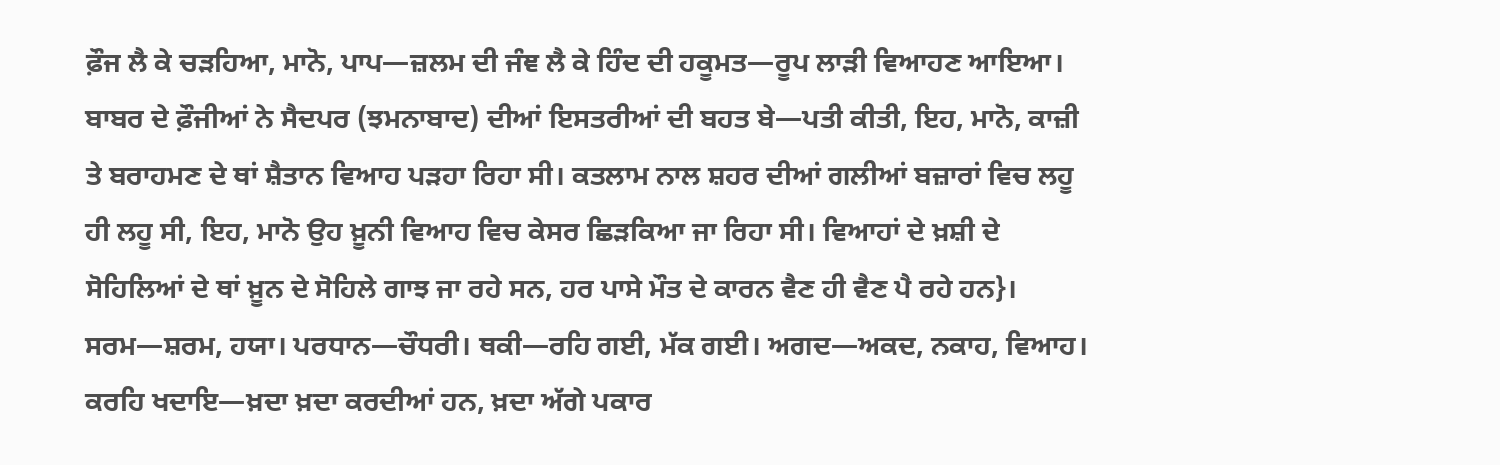ਫ਼ੌਜ ਲੈ ਕੇ ਚੜਹਿਆ, ਮਾਨੋ, ਪਾਪ—ਜ਼ਲਮ ਦੀ ਜੰਞ ਲੈ ਕੇ ਹਿੰਦ ਦੀ ਹਕੂਮਤ—ਰੂਪ ਲਾੜੀ ਵਿਆਹਣ ਆਇਆ। ਬਾਬਰ ਦੇ ਫ਼ੌਜੀਆਂ ਨੇ ਸੈਦਪਰ (ਝਮਨਾਬਾਦ) ਦੀਆਂ ਇਸਤਰੀਆਂ ਦੀ ਬਹਤ ਬੇ—ਪਤੀ ਕੀਤੀ, ਇਹ, ਮਾਨੋ, ਕਾਜ਼ੀ ਤੇ ਬਰਾਹਮਣ ਦੇ ਥਾਂ ਸ਼ੈਤਾਨ ਵਿਆਹ ਪੜਹਾ ਰਿਹਾ ਸੀ। ਕਤਲਾਮ ਨਾਲ ਸ਼ਹਰ ਦੀਆਂ ਗਲੀਆਂ ਬਜ਼ਾਰਾਂ ਵਿਚ ਲਹੂ ਹੀ ਲਹੂ ਸੀ, ਇਹ, ਮਾਨੋ ਉਹ ਖ਼ੂਨੀ ਵਿਆਹ ਵਿਚ ਕੇਸਰ ਛਿੜਕਿਆ ਜਾ ਰਿਹਾ ਸੀ। ਵਿਆਹਾਂ ਦੇ ਖ਼ਸ਼ੀ ਦੇ ਸੋਹਿਲਿਆਂ ਦੇ ਥਾਂ ਖ਼ੂਨ ਦੇ ਸੋਹਿਲੇ ਗਾਝ ਜਾ ਰਹੇ ਸਨ, ਹਰ ਪਾਸੇ ਮੌਤ ਦੇ ਕਾਰਨ ਵੈਣ ਹੀ ਵੈਣ ਪੈ ਰਹੇ ਹਨ}। ਸਰਮ—ਸ਼ਰਮ, ਹਯਾ। ਪਰਧਾਨ—ਚੌਧਰੀ। ਥਕੀ—ਰਹਿ ਗਈ, ਮੱਕ ਗਈ। ਅਗਦ—ਅਕਦ, ਨਕਾਹ, ਵਿਆਹ। ਕਰਹਿ ਖਦਾਇ—ਖ਼ਦਾ ਖ਼ਦਾ ਕਰਦੀਆਂ ਹਨ, ਖ਼ਦਾ ਅੱਗੇ ਪਕਾਰ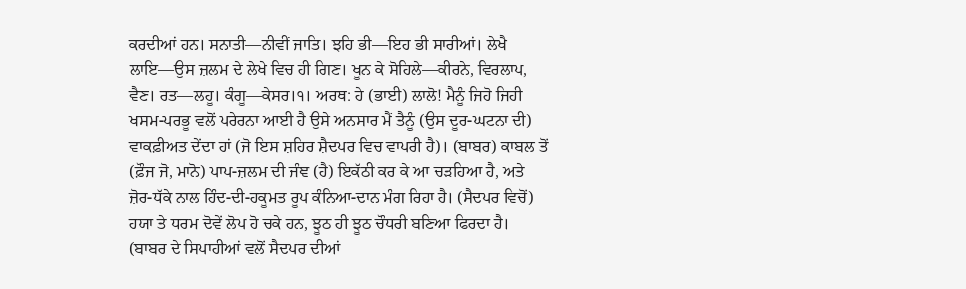ਕਰਦੀਆਂ ਹਨ। ਸਨਾਤੀ—ਨੀਵੀਂ ਜਾਤਿ। ਝਹਿ ਭੀ—ਇਹ ਭੀ ਸਾਰੀਆਂ। ਲੇਖੈ ਲਾਇ—ਉਸ ਜ਼ਲਮ ਦੇ ਲੇਖੇ ਵਿਚ ਹੀ ਗਿਣ। ਖੂਨ ਕੇ ਸੋਹਿਲੇ—ਕੀਰਨੇ, ਵਿਰਲਾਪ, ਵੈਣ। ਰਤ—ਲਹੂ। ਕੰਗੂ—ਕੇਸਰ।੧। ਅਰਥ: ਹੇ (ਭਾਈ) ਲਾਲੋ! ਮੈਨੂੰ ਜਿਹੋ ਜਿਹੀ ਖਸਮ-ਪਰਭੂ ਵਲੋਂ ਪਰੇਰਨਾ ਆਈ ਹੈ ਉਸੇ ਅਨਸਾਰ ਮੈਂ ਤੈਨੂੰ (ਉਸ ਦੂਰ-ਘਟਨਾ ਦੀ) ਵਾਕਫ਼ੀਅਤ ਦੇਂਦਾ ਹਾਂ (ਜੋ ਇਸ ਸ਼ਹਿਰ ਸ਼ੈਦਪਰ ਵਿਚ ਵਾਪਰੀ ਹੈ)। (ਬਾਬਰ) ਕਾਬਲ ਤੋਂ (ਫ਼ੌਜ ਜੋ, ਮਾਨੋ) ਪਾਪ-ਜ਼ਲਮ ਦੀ ਜੰਞ (ਹੈ) ਇਕੱਠੀ ਕਰ ਕੇ ਆ ਚੜਹਿਆ ਹੈ, ਅਤੇ ਜ਼ੋਰ-ਧੱਕੇ ਨਾਲ ਹਿੰਦ-ਦੀ-ਹਕੂਮਤ ਰੂਪ ਕੰਨਿਆ-ਦਾਨ ਮੰਗ ਰਿਹਾ ਹੈ। (ਸੈਦਪਰ ਵਿਚੋਂ) ਹਯਾ ਤੇ ਧਰਮ ਦੋਵੇਂ ਲੋਪ ਹੋ ਚਕੇ ਹਨ, ਝੂਠ ਹੀ ਝੂਠ ਚੌਧਰੀ ਬਣਿਆ ਫਿਰਦਾ ਹੈ। (ਬਾਬਰ ਦੇ ਸਿਪਾਹੀਆਂ ਵਲੋਂ ਸੈਦਪਰ ਦੀਆਂ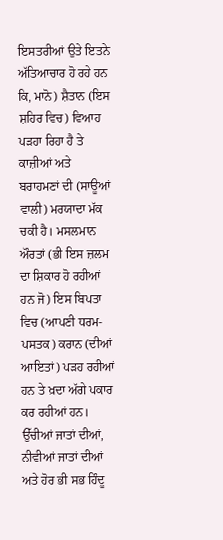ਇਸਤਰੀਆਂ ਉਤੇ ਇਤਨੇ ਅੱਤਿਆਚਾਰ ਹੋ ਰਹੇ ਹਨ ਕਿ, ਮਾਨੋ) ਸ਼ੈਤਾਨ (ਇਸ ਸ਼ਹਿਰ ਵਿਚ) ਵਿਆਹ ਪੜਹਾ ਰਿਹਾ ਹੈ ਤੇ ਕਾਜ਼ੀਆਂ ਅਤੇ ਬਰਾਹਮਣਾਂ ਦੀ (ਸਾਊਆਂ ਵਾਲੀ) ਮਰਯਾਦਾ ਮੱਕ ਚਕੀ ਹੈ। ਮਸਲਮਾਨ ਔਰਤਾਂ (ਭੀ ਇਸ ਜ਼ਲਮ ਦਾ ਸ਼ਿਕਾਰ ਹੋ ਰਹੀਆਂ ਹਨ ਜੋ) ਇਸ ਬਿਪਤਾ ਵਿਚ (ਆਪਣੀ ਧਰਮ-ਪਸਤਕ) ਕਰਾਨ (ਦੀਆਂ ਆਇਤਾਂ) ਪੜਹ ਰਹੀਆਂ ਹਨ ਤੇ ਖ਼ਦਾ ਅੱਗੇ ਪਕਾਰ ਕਰ ਰਹੀਆਂ ਹਨ। ਉੱਚੀਆਂ ਜਾਤਾਂ ਦੀਆਂ, ਨੀਵੀਆਂ ਜਾਤਾਂ ਦੀਆਂ ਅਤੇ ਹੋਰ ਭੀ ਸਭ ਹਿੰਦੂ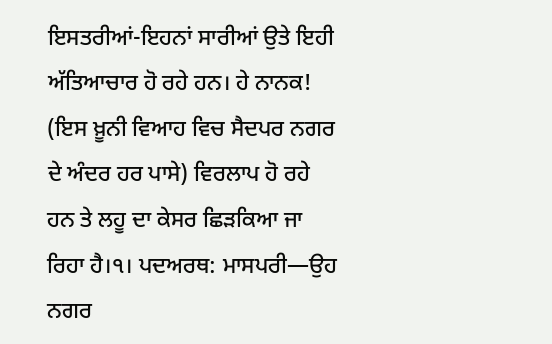ਇਸਤਰੀਆਂ-ਇਹਨਾਂ ਸਾਰੀਆਂ ਉਤੇ ਇਹੀ ਅੱਤਿਆਚਾਰ ਹੋ ਰਹੇ ਹਨ। ਹੇ ਨਾਨਕ! (ਇਸ ਖ਼ੂਨੀ ਵਿਆਹ ਵਿਚ ਸੈਦਪਰ ਨਗਰ ਦੇ ਅੰਦਰ ਹਰ ਪਾਸੇ) ਵਿਰਲਾਪ ਹੋ ਰਹੇ ਹਨ ਤੇ ਲਹੂ ਦਾ ਕੇਸਰ ਛਿੜਕਿਆ ਜਾ ਰਿਹਾ ਹੈ।੧। ਪਦਅਰਥ: ਮਾਸਪਰੀ—ਉਹ ਨਗਰ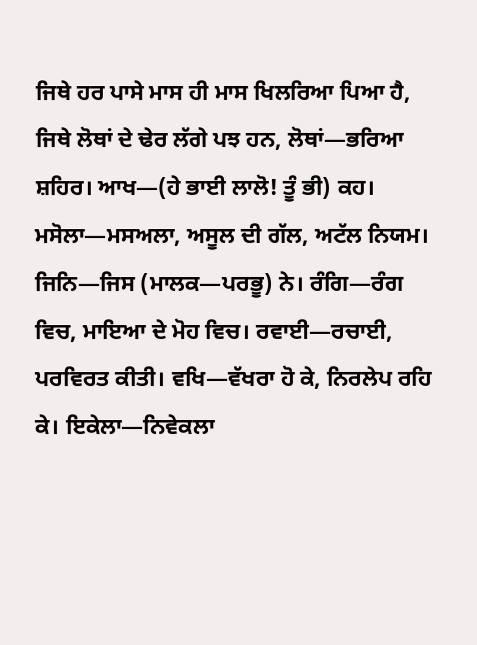ਜਿਥੇ ਹਰ ਪਾਸੇ ਮਾਸ ਹੀ ਮਾਸ ਖਿਲਰਿਆ ਪਿਆ ਹੈ, ਜਿਥੇ ਲੋਥਾਂ ਦੇ ਢੇਰ ਲੱਗੇ ਪਝ ਹਨ, ਲੋਥਾਂ—ਭਰਿਆ ਸ਼ਹਿਰ। ਆਖ—(ਹੇ ਭਾਈ ਲਾਲੋ! ਤੂੰ ਭੀ) ਕਹ। ਮਸੋਲਾ—ਮਸਅਲਾ, ਅਸੂਲ ਦੀ ਗੱਲ, ਅਟੱਲ ਨਿਯਮ। ਜਿਨਿ—ਜਿਸ (ਮਾਲਕ—ਪਰਭੂ) ਨੇ। ਰੰਗਿ—ਰੰਗ ਵਿਚ, ਮਾਇਆ ਦੇ ਮੋਹ ਵਿਚ। ਰਵਾਈ—ਰਚਾਈ, ਪਰਵਿਰਤ ਕੀਤੀ। ਵਖਿ—ਵੱਖਰਾ ਹੋ ਕੇ, ਨਿਰਲੇਪ ਰਹਿ ਕੇ। ਇਕੇਲਾ—ਨਿਵੇਕਲਾ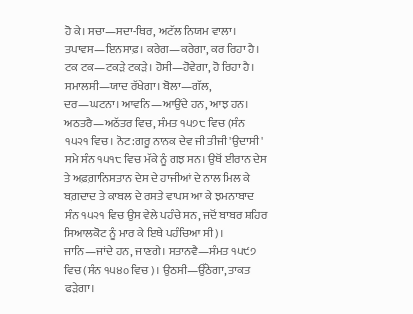ਹੋ ਕੇ। ਸਚਾ—ਸਦਾ-ਥਿਰ, ਅਟੱਲ ਨਿਯਮ ਵਾਲਾ। ਤਪਾਵਸ—ਇਨਸਾਫ਼। ਕਰੇਗ—ਕਰੇਗਾ, ਕਰ ਰਿਹਾ ਹੈ। ਟਕ ਟਕ—ਟਕੜੇ ਟਕੜੇ। ਹੋਸੀ—ਹੋਵੇਗਾ, ਹੋ ਰਿਹਾ ਹੈ। ਸਮਾਲਸੀ—ਯਾਦ ਰੱਖੇਗਾ। ਬੋਲਾ—ਗੱਲ, ਦਰ—ਘਟਨਾ। ਆਵਨਿ—ਆਉਂਦੇ ਹਨ, ਆਝ ਹਨ। ਅਠਤਰੈ—ਅਠੱਤਰ ਵਿਚ, ਸੰਮਤ ੧੫੭੮ ਵਿਚ (ਸੰਨ ੧੫੨੧ ਵਿਚ। ਨੋਟ:ਗਰੂ ਨਾਨਕ ਦੇਵ ਜੀ ਤੀਜੀ 'ਉਦਾਸੀ' ਸਮੇ ਸੰਨ ੧੫੧੮ ਵਿਚ ਮੱਕੇ ਨੂੰ ਗਝ ਸਨ। ਉਥੋਂ ਈਰਾਨ ਦੇਸ ਤੇ ਅਫ਼ਗ਼ਾਨਿਸਤਾਨ ਦੇਸ ਦੇ ਹਾਜੀਆਂ ਦੇ ਨਾਲ ਮਿਲ ਕੇ ਬਗ਼ਦਾਦ ਤੇ ਕਾਬਲ ਦੇ ਰਸਤੇ ਵਾਪਸ ਆ ਕੇ ਝਮਨਾਬਾਦ ਸੰਨ ੧੫੨੧ ਵਿਚ ਉਸ ਵੇਲੇ ਪਹੰਚੇ ਸਨ, ਜਦੋਂ ਬਾਬਰ ਸ਼ਹਿਰ ਸਿਆਲਕੋਟ ਨੂੰ ਮਾਰ ਕੇ ਇਥੇ ਪਹੰਚਿਆ ਸੀ)। ਜਾਨਿ—ਜਾਂਦੇ ਹਨ, ਜਾਣਗੇ। ਸਤਾਨਵੈ—ਸੰਮਤ ੧੫੯੭ ਵਿਚ (ਸੰਨ ੧੫੪੦ ਵਿਚ)। ਉਠਸੀ—ਉੱਠੇਗਾ, ਤਾਕਤ ਫੜੇਗਾ।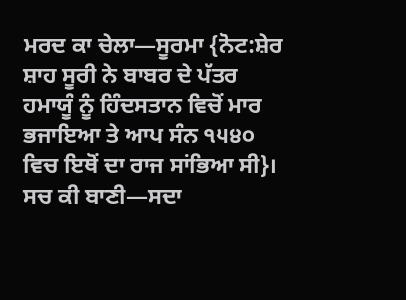ਮਰਦ ਕਾ ਚੇਲਾ—ਸੂਰਮਾ {ਨੋਟ:ਸ਼ੇਰ ਸ਼ਾਹ ਸੂਰੀ ਨੇ ਬਾਬਰ ਦੇ ਪੱਤਰ ਹਮਾਯੂੰ ਨੂੰ ਹਿੰਦਸਤਾਨ ਵਿਚੋਂ ਮਾਰ ਭਜਾਇਆ ਤੇ ਆਪ ਸੰਨ ੧੫੪੦ ਵਿਚ ਇਥੋਂ ਦਾ ਰਾਜ ਸਾਂਭਿਆ ਸੀ}। ਸਚ ਕੀ ਬਾਣੀ—ਸਦਾ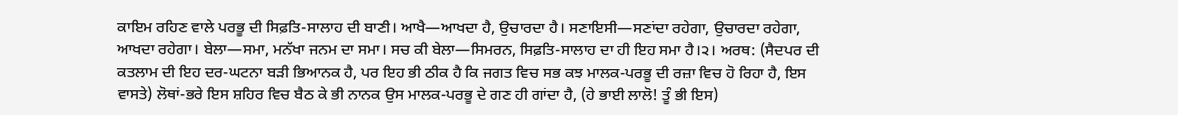ਕਾਇਮ ਰਹਿਣ ਵਾਲੇ ਪਰਭੂ ਦੀ ਸਿਫ਼ਤਿ-ਸਾਲਾਹ ਦੀ ਬਾਣੀ। ਆਖੈ—ਆਖਦਾ ਹੈ, ਉਚਾਰਦਾ ਹੈ। ਸਣਾਇਸੀ—ਸਣਾਂਦਾ ਰਹੇਗਾ, ਉਚਾਰਦਾ ਰਹੇਗਾ, ਆਖਦਾ ਰਹੇਗਾ। ਬੇਲਾ—ਸਮਾ, ਮਨੱਖਾ ਜਨਮ ਦਾ ਸਮਾ। ਸਚ ਕੀ ਬੇਲਾ—ਸਿਮਰਨ, ਸਿਫ਼ਤਿ-ਸਾਲਾਹ ਦਾ ਹੀ ਇਹ ਸਮਾ ਹੈ।੨। ਅਰਥ: (ਸੈਦਪਰ ਦੀ ਕਤਲਾਮ ਦੀ ਇਹ ਦਰ-ਘਟਨਾ ਬੜੀ ਭਿਆਨਕ ਹੈ, ਪਰ ਇਹ ਭੀ ਠੀਕ ਹੈ ਕਿ ਜਗਤ ਵਿਚ ਸਭ ਕਝ ਮਾਲਕ-ਪਰਭੂ ਦੀ ਰਜ਼ਾ ਵਿਚ ਹੋ ਰਿਹਾ ਹੈ, ਇਸ ਵਾਸਤੇ) ਲੋਥਾਂ-ਭਰੇ ਇਸ ਸ਼ਹਿਰ ਵਿਚ ਬੈਠ ਕੇ ਭੀ ਨਾਨਕ ਉਸ ਮਾਲਕ-ਪਰਭੂ ਦੇ ਗਣ ਹੀ ਗਾਂਦਾ ਹੈ, (ਹੇ ਭਾਈ ਲਾਲੋ! ਤੂੰ ਭੀ ਇਸ)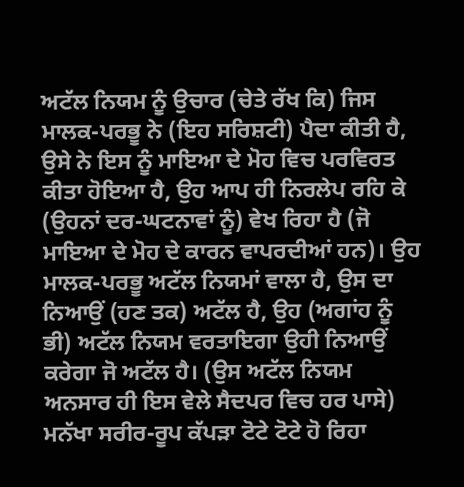ਅਟੱਲ ਨਿਯਮ ਨੂੰ ਉਚਾਰ (ਚੇਤੇ ਰੱਖ ਕਿ) ਜਿਸ ਮਾਲਕ-ਪਰਭੂ ਨੇ (ਇਹ ਸਰਿਸ਼ਟੀ) ਪੈਦਾ ਕੀਤੀ ਹੈ, ਉਸੇ ਨੇ ਇਸ ਨੂੰ ਮਾਇਆ ਦੇ ਮੋਹ ਵਿਚ ਪਰਵਿਰਤ ਕੀਤਾ ਹੋਇਆ ਹੈ, ਉਹ ਆਪ ਹੀ ਨਿਰਲੇਪ ਰਹਿ ਕੇ (ਉਹਨਾਂ ਦਰ-ਘਟਨਾਵਾਂ ਨੂੰ) ਵੇਖ ਰਿਹਾ ਹੈ (ਜੋ ਮਾਇਆ ਦੇ ਮੋਹ ਦੇ ਕਾਰਨ ਵਾਪਰਦੀਆਂ ਹਨ)। ਉਹ ਮਾਲਕ-ਪਰਭੂ ਅਟੱਲ ਨਿਯਮਾਂ ਵਾਲਾ ਹੈ, ਉਸ ਦਾ ਨਿਆਉਂ (ਹਣ ਤਕ) ਅਟੱਲ ਹੈ, ਉਹ (ਅਗਾਂਹ ਨੂੰ ਭੀ) ਅਟੱਲ ਨਿਯਮ ਵਰਤਾਇਗਾ ਉਹੀ ਨਿਆਉਂ ਕਰੇਗਾ ਜੋ ਅਟੱਲ ਹੈ। (ਉਸ ਅਟੱਲ ਨਿਯਮ ਅਨਸਾਰ ਹੀ ਇਸ ਵੇਲੇ ਸੈਦਪਰ ਵਿਚ ਹਰ ਪਾਸੇ) ਮਨੱਖਾ ਸਰੀਰ-ਰੂਪ ਕੱਪੜਾ ਟੋਟੇ ਟੋਟੇ ਹੋ ਰਿਹਾ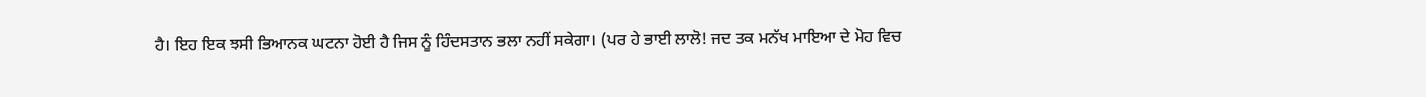ਹੈ। ਇਹ ਇਕ ਝਸੀ ਭਿਆਨਕ ਘਟਨਾ ਹੋਈ ਹੈ ਜਿਸ ਨੂੰ ਹਿੰਦਸਤਾਨ ਭਲਾ ਨਹੀਂ ਸਕੇਗਾ। (ਪਰ ਹੇ ਭਾਈ ਲਾਲੋ! ਜਦ ਤਕ ਮਨੱਖ ਮਾਇਆ ਦੇ ਮੋਹ ਵਿਚ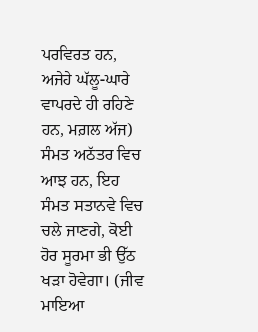ਪਰਵਿਰਤ ਹਨ, ਅਜੇਹੇ ਘੱਲੂ-ਘਾਰੇ ਵਾਪਰਦੇ ਹੀ ਰਹਿਣੇ ਹਨ, ਮਗ਼ਲ ਅੱਜ) ਸੰਮਤ ਅਠੱਤਰ ਵਿਚ ਆਝ ਹਨ, ਇਹ ਸੰਮਤ ਸਤਾਨਵੇ ਵਿਚ ਚਲੇ ਜਾਣਗੇ, ਕੋਈ ਹੋਰ ਸੂਰਮਾ ਭੀ ਉੱਠ ਖੜਾ ਹੋਵੇਗਾ। (ਜੀਵ ਮਾਇਆ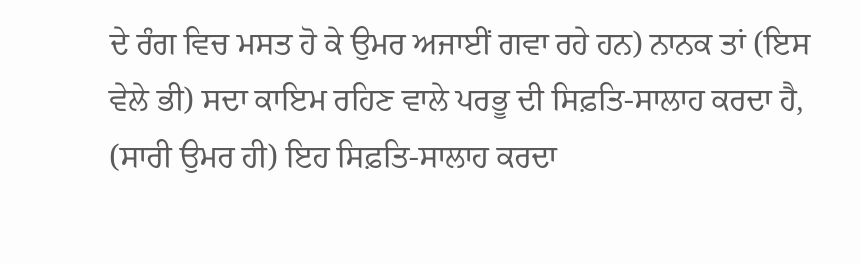ਦੇ ਰੰਗ ਵਿਚ ਮਸਤ ਹੋ ਕੇ ਉਮਰ ਅਜਾਈਂ ਗਵਾ ਰਹੇ ਹਨ) ਨਾਨਕ ਤਾਂ (ਇਸ ਵੇਲੇ ਭੀ) ਸਦਾ ਕਾਇਮ ਰਹਿਣ ਵਾਲੇ ਪਰਭੂ ਦੀ ਸਿਫ਼ਤਿ-ਸਾਲਾਹ ਕਰਦਾ ਹੈ, (ਸਾਰੀ ਉਮਰ ਹੀ) ਇਹ ਸਿਫ਼ਤਿ-ਸਾਲਾਹ ਕਰਦਾ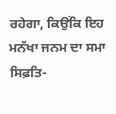ਰਹੇਗਾ, ਕਿਉਂਕਿ ਇਹ ਮਨੱਖਾ ਜਨਮ ਦਾ ਸਮਾ ਸਿਫ਼ਤਿ-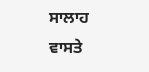ਸਾਲਾਹ ਵਾਸਤੇ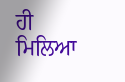ਹੀ ਮਿਲਿਆ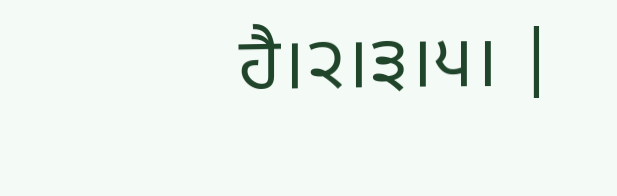ਹੈ।੨।੩।੫। |